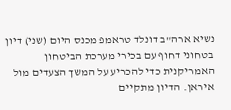נשיא ארה"ב דונלד טראמפ מכנס היום (שני) דיון בטחוני דחוף עם בכירי מערכת הביטחון האמריקנית כדי להכריע על המשך הצעדים מול איראן. הדיון מתקיים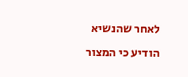לאחר שהנשיא הודיע כי המצור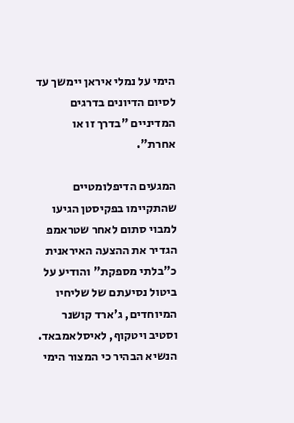הימי על נמלי איראן יימשך עד לסיום הדיונים בדרגים המדיניים "בדרך זו או אחרת".

המגעים הדיפלומטיים שהתקיימו בפקיסטן הגיעו למבוי סתום לאחר שטראמפ הגדיר את ההצעה האיראנית כ"בלתי מספקת" והודיע על ביטול נסיעתם של שליחיו המיוחדים, ג'ארד קושנר וסטיב ויטקוף, לאיסלאמבאד. הנשיא הבהיר כי המצור הימי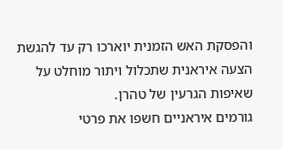והפסקת האש הזמנית יוארכו רק עד להגשת הצעה איראנית שתכלול ויתור מוחלט על שאיפות הגרעין של טהרן.
גורמים איראניים חשפו את פרטי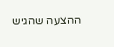ההצעה שהגיש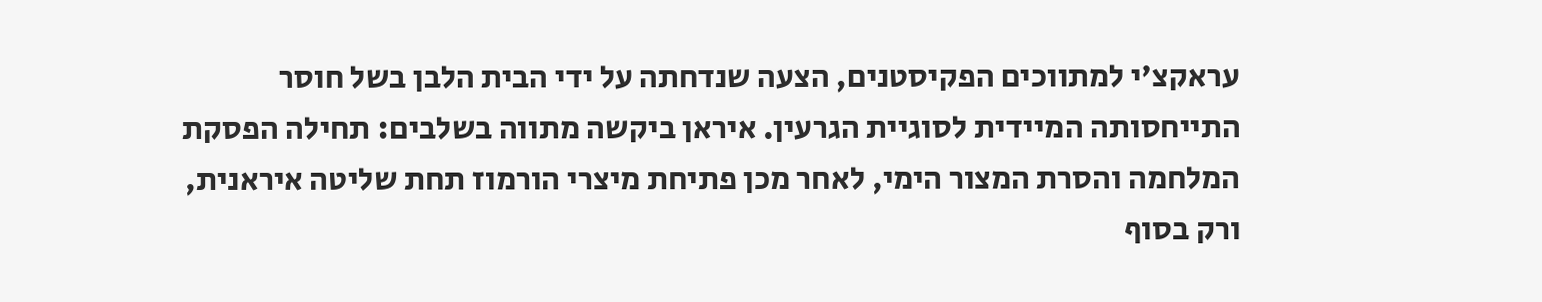עראקצ'י למתווכים הפקיסטנים, הצעה שנדחתה על ידי הבית הלבן בשל חוסר התייחסותה המיידית לסוגיית הגרעין. איראן ביקשה מתווה בשלבים: תחילה הפסקת המלחמה והסרת המצור הימי, לאחר מכן פתיחת מיצרי הורמוז תחת שליטה איראנית, ורק בסוף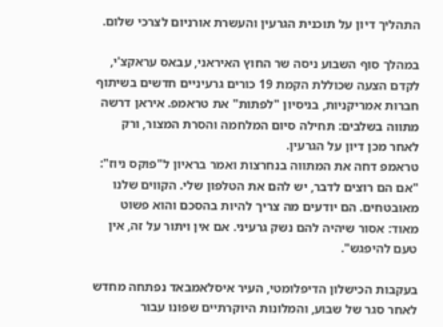התהליך דיון על תוכנית הגרעין והעשרת אורניום לצרכי שלום.

במהלך סוף השבוע ניסה שר החוץ האיראני, עבאס עראקצ'י, לקדם הצעה שכוללת הקמת 19 כורים גרעיניים חדשים בשיתוף חברות אמריקניות, בניסיון "לפתות" את טראמפ. איראן דרשה מתווה בשלבים: תחילה סיום המלחמה והסרת המצור, ורק לאחר מכן דיון על הגרעין.
טראמפ דחה את המתווה בנחרצות ואמר בראיון ל"פוקס ניוז": "אם הם רוצים לדבר, יש להם את הטלפון שלי. הקווים שלנו מאובטחים. הם יודעים מה צריך להיות בהסכם והוא פשוט מאוד: אסור שיהיה להם נשק גרעיני. אם אין ויתור על זה, אין טעם להיפגש".

בעקבות הכישלון הדיפלומטי, העיר איסלאמבאד נפתחה מחדש לאחר סגר של שבוע, והמלונות היוקרתיים שפונו עבור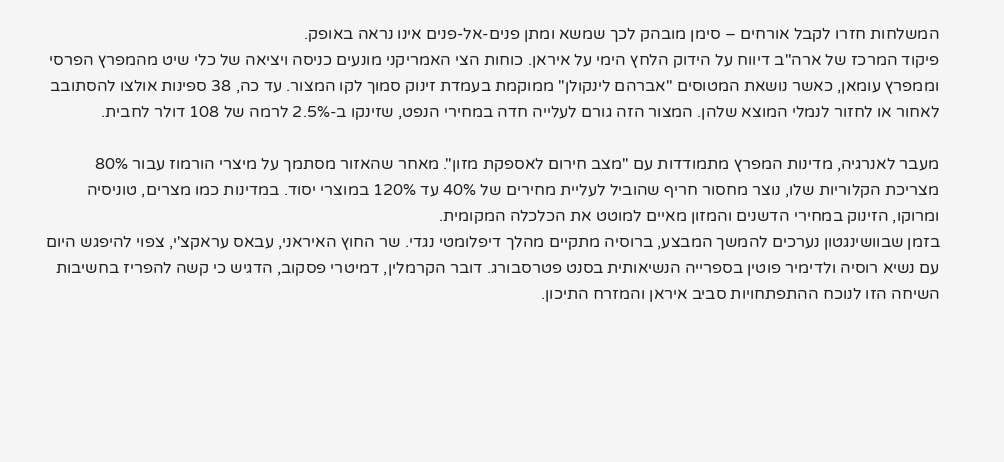המשלחות חזרו לקבל אורחים – סימן מובהק לכך שמשא ומתן פנים-אל-פנים אינו נראה באופק.
פיקוד המרכז של ארה"ב דיווח על הידוק הלחץ הימי על איראן. כוחות הצי האמריקני מונעים כניסה ויציאה של כלי שיט מהמפרץ הפרסי וממפרץ עומאן, כאשר נושאת המטוסים "אברהם לינקולן" ממוקמת בעמדת זינוק סמוך לקו המצור. עד כה, 38 ספינות אולצו להסתובב לאחור או לחזור לנמלי המוצא שלהן. המצור הזה גורם לעלייה חדה במחירי הנפט, שזינקו ב-2.5% לרמה של 108 דולר לחבית.

מעבר לאנרגיה, מדינות המפרץ מתמודדות עם "מצב חירום לאספקת מזון". מאחר שהאזור מסתמך על מיצרי הורמוז עבור 80% מצריכת הקלוריות שלו, נוצר מחסור חריף שהוביל לעליית מחירים של 40% עד 120% במוצרי יסוד. במדינות כמו מצרים, טוניסיה ומרוקו, הזינוק במחירי הדשנים והמזון מאיים למוטט את הכלכלה המקומית.
בזמן שבוושינגטון נערכים להמשך המבצע, ברוסיה מתקיים מהלך דיפלומטי נגדי. שר החוץ האיראני, עבאס עראקצ'י, צפוי להיפגש היום עם נשיא רוסיה ולדימיר פוטין בספרייה הנשיאותית בסנט פטרסבורג. דובר הקרמלין, דמיטרי פסקוב, הדגיש כי קשה להפריז בחשיבות השיחה הזו לנוכח ההתפתחויות סביב איראן והמזרח התיכון.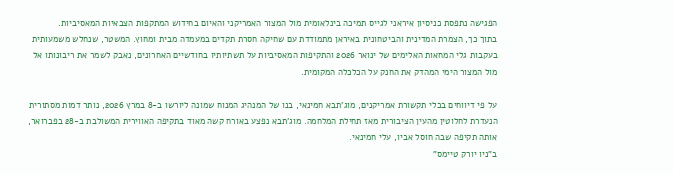הפגישה נתפסת כניסיון איראני לגייס תמיכה בינלאומית מול המצור האמריקני והאיום בחידוש המתקפות הצבאיות המאסיביות.
בתוך כך, הצמרת המדינית והביטחונית באיראן מתמודדת עם שחיקה חסרת תקדים במעמדה מבית ומחוץ. המשטר, שנחלש משמעותית בעקבות גלי המחאות האלימים של ינואר 2026 והתקיפות המאסיביות על תשתיותיו בחודשיים האחרונים, נאבק לשמר את ריבונותו אל מול המצור הימי המהדק את החנק על הכלכלה המקומית.

על פי דיווחים בכלי תקשורת אמריקנים, מוג'תבא חמינאי, בנו של המנהיג המנוח שמונה ליורשו ב-8 במרץ 2026, נותר דמות מסתורית הנעדרת לחלוטין מהעין הציבורית מאז תחילת המלחמה. מוג'תבא נפצע באורח קשה מאוד בתקיפה האווירית המשולבת ב-28 בפברואר, אותה תקיפה שבה חוסל אביו, עלי חמינאי.
ב"ניו יורק טיימס"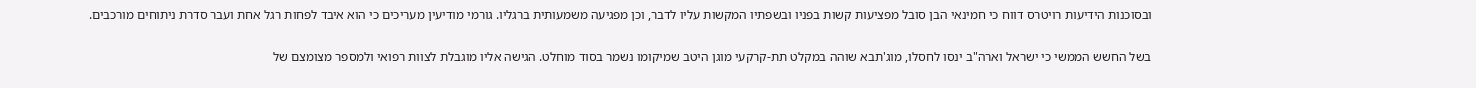ובסוכנות הידיעות רויטרס דווח כי חמינאי הבן סובל מפציעות קשות בפניו ובשפתיו המקשות עליו לדבר, וכן מפגיעה משמעותית ברגליו. גורמי מודיעין מעריכים כי הוא איבד לפחות רגל אחת ועבר סדרת ניתוחים מורכבים.

בשל החשש הממשי כי ישראל וארה"ב ינסו לחסלו, מוג'תבא שוהה במקלט תת-קרקעי מוגן היטב שמיקומו נשמר בסוד מוחלט. הגישה אליו מוגבלת לצוות רפואי ולמספר מצומצם של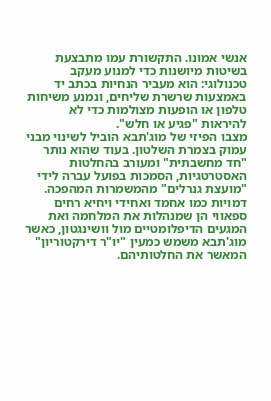אנשי אמונו. התקשורת עמו מתבצעת בשיטות מיושנות כדי למנוע מעקב טכנולוגי: הוא מעביר הנחיות בכתב יד באמצעות שרשרת שליחים, ונמנע משיחות טלפון או הופעות מצולמות כדי לא להיראות "פגיע או חלש".
מצבו הפיזי של מוג'תבא הוביל לשינוי מבני עמוק בצמרת השלטון. בעוד שהוא נותר "חד מחשבתית" ומעורב בהחלטות האסטרטגיות, הסמכות בפועל עברה לידי "מועצת גנרלים" מהמשמרות המהפכה. דמויות כמו אחמד ואחידי ויחיא רחים ספאווי הן שמנהלות את המלחמה ואת המגעים הדיפלומטיים מול וושינגטון, כאשר מוג'תבא משמש כמעין "יו"ר דירקטוריון" המאשר את החלטותיהם.